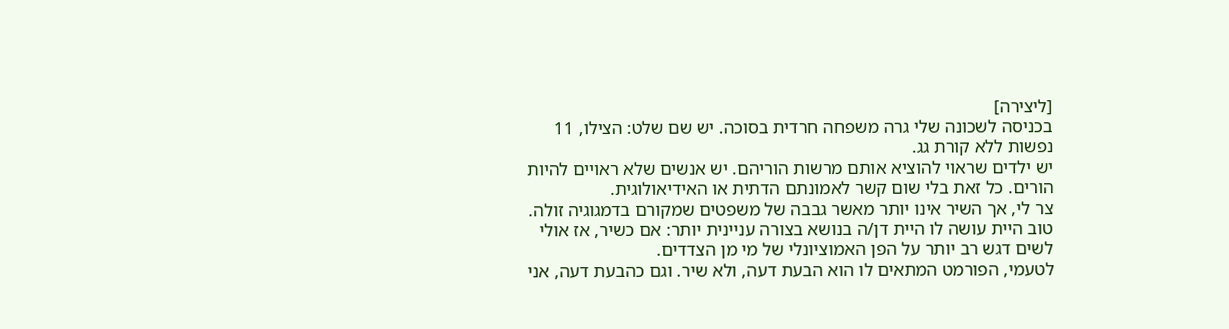[ליצירה]
בכניסה לשכונה שלי גרה משפחה חרדית בסוכה. יש שם שלט: הצילו, 11 נפשות ללא קורת גג.
יש ילדים שראוי להוציא אותם מרשות הוריהם. יש אנשים שלא ראויים להיות הורים. כל זאת בלי שום קשר לאמונתם הדתית או האידיאולוגית.
צר לי, אך השיר אינו יותר מאשר גבבה של משפטים שמקורם בדמגוגיה זולה. טוב היית עושה לו היית דן/ה בנושא בצורה עניינית יותר: אם כשיר, אז אולי לשים דגש רב יותר על הפן האמוציונלי של מי מן הצדדים.
לטעמי, הפורמט המתאים לו הוא הבעת דעה, ולא שיר. וגם כהבעת דעה, אני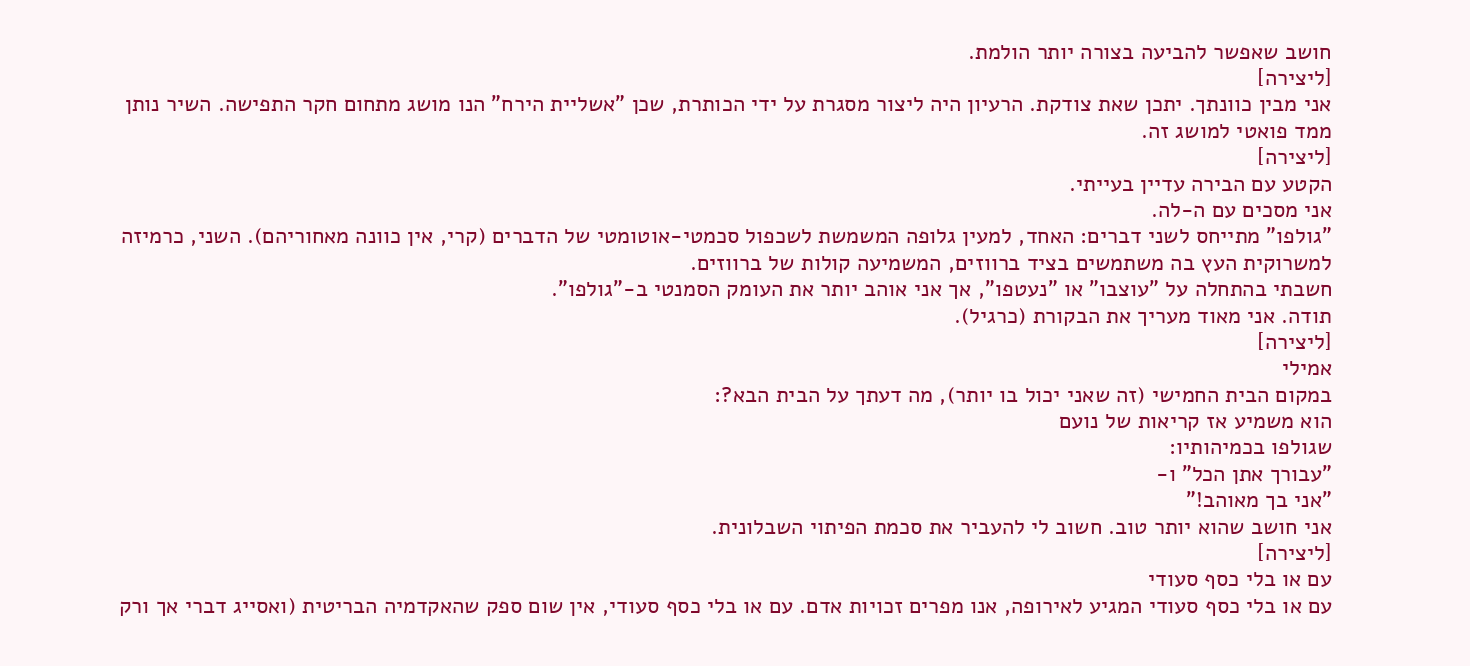חושב שאפשר להביעה בצורה יותר הולמת.
[ליצירה]
אני מבין כוונתך. יתכן שאת צודקת. הרעיון היה ליצור מסגרת על ידי הכותרת, שכן "אשליית הירח" הנו מושג מתחום חקר התפישה. השיר נותן ממד פואטי למושג זה.
[ליצירה]
הקטע עם הבירה עדיין בעייתי.
אני מסכים עם ה-לה.
"גולפו" מתייחס לשני דברים: האחד, למעין גלופה המשמשת לשכפול סכמטי-אוטומטי של הדברים (קרי, אין כוונה מאחוריהם). השני, כרמיזה למשרוקית העץ בה משתמשים בציד ברווזים, המשמיעה קולות של ברווזים.
חשבתי בהתחלה על "עוצבו" או "נעטפו", אך אני אוהב יותר את העומק הסמנטי ב-"גולפו".
תודה. אני מאוד מעריך את הבקורת (כרגיל).
[ליצירה]
אמילי
במקום הבית החמישי (זה שאני יכול בו יותר), מה דעתך על הבית הבא?:
הוא משמיע אז קריאות של נועם
שגולפו בכמיהותיו:
"עבורך אתן הכל" ו-
"אני בך מאוהב!"
אני חושב שהוא יותר טוב. חשוב לי להעביר את סכמת הפיתוי השבלונית.
[ליצירה]
עם או בלי כסף סעודי
עם או בלי כסף סעודי המגיע לאירופה, אנו מפרים זכויות אדם. עם או בלי כסף סעודי, אין שום ספק שהאקדמיה הבריטית (ואסייג דברי אך ורק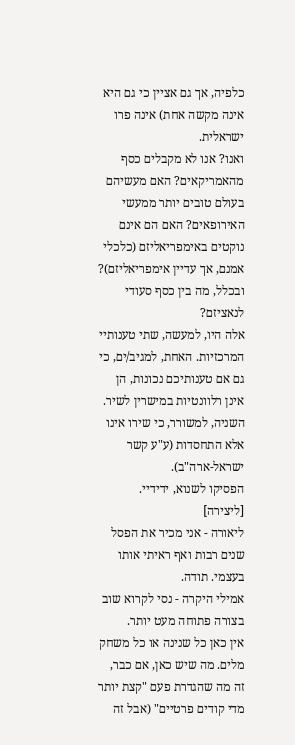כלפיה, אך גם אציין כי גם היא אינה מקשה אחת) אינה פרו ישראלית.
ואנו? אנו לא מקבלים כסף מהאמריקאים? האם מעשיהם בעולם טובים יותר ממעשי האירופאים? האם הם אינם נוקטים באימפריאליזם (כלכלי אמנם, אך עדיין אימפריאליזם)?
ובכלל, מה בין כסף סעודי לנאציזם?
אלה היו, למעשה, שתי טענותיי המרכזיות. האחת, למגיב/ים, כי גם אם טענותיכם נכונות, הן אינן רלוונטיות במישרין לשיר. השניה, למשורר, כי שירו אינו אלא התחסדות (ע"ע קשר ישראל-ארה"ב).
הפסיקו לשנוא, ידידיי.
[ליצירה]
ליאורה - אני מכיר את הפסל שנים רבות ואף ראיתי אותו בעצמי. תודה.
אמילי היקרה - נסי לקרוא שוב בצורה פתוחה מעט יותר.
אין כאן כל שנינה או כל משחק מלים. מה שיש כאן, אם כבר, זה מה שהגדרת פעם "קצת יותר מדי קודים פרטיים" (אבל זה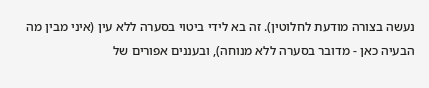נעשה בצורה מודעת לחלוטין). זה בא לידי ביטוי בסערה ללא עין (איני מבין מה הבעיה כאן - מדובר בסערה ללא מנוחה), ובעננים אפורים של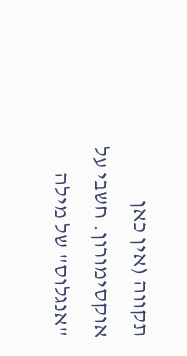תקווה (אין כאן אוקסימורון. חשבי על "אנגלוס" של מילה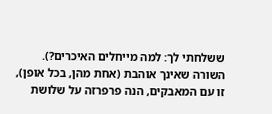ששלחתי לך: למה מייחלים האיכרים?).
השורה שאינך אוהבת (אחת מהן, בכל אופן), זו עם המאבקים, הנה פרפרזה על שלושת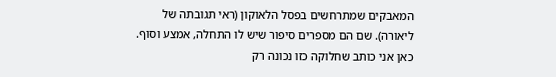המאבקים שמתרחשים בפסל הלאוקון (ראי תגובתה של ליאורה). שם הם מספרים סיפור שיש לו התחלה, אמצע וסוף. כאן אני כותב שחלוקה כזו נכונה רק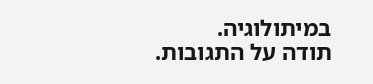במיתולוגיה.
תודה על התגובות.